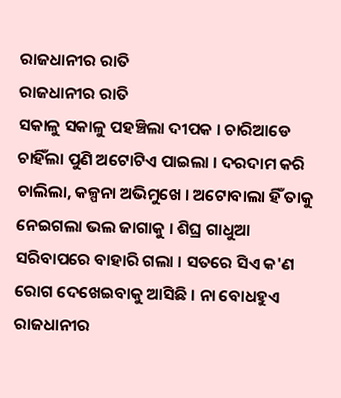ରାଜଧାନୀର ରାତି
ରାଜଧାନୀର ରାତି
ସକାଳୁ ସକାଳୁ ପହଞ୍ଚିଲା ଦୀପକ । ଚାରିଆଡେ ଚାହିଁଲା ପୁଣି ଅଟୋଟିଏ ପାଇଲା । ଦରଦାମ କରି ଚାଲିଲା, କଳ୍ପନା ଅଭିମୁଖେ । ଅଟୋବାଲା ହିଁ ତାକୁ ନେଇଗଲା ଭଲ ଜାଗାକୁ । ଶିଘ୍ର ଗାଧୁଆ ସରିବାପରେ ବାହାରି ଗଲା । ସତରେ ସିଏ କ'ଣ ରୋଗ ଦେଖେଇବାକୁ ଆସିଛି । ନା ବୋଧହୁଏ ରାଜଧାନୀର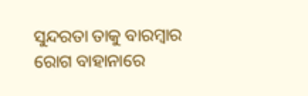ସୁନ୍ଦରତା ତାକୁ ବାରମ୍ବାର ରୋଗ ବାହାନାରେ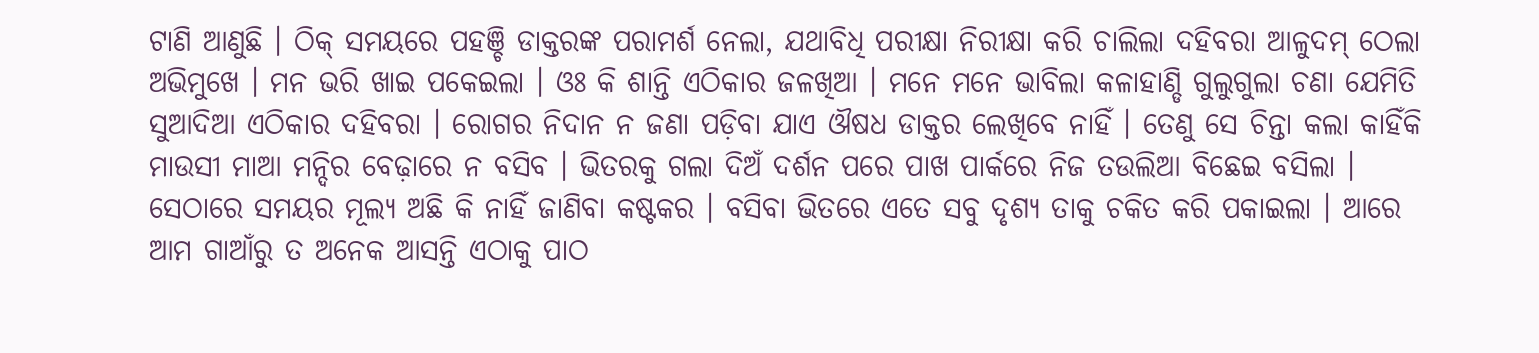ଟାଣି ଆଣୁଛି । ଠିକ୍ ସମୟରେ ପହଞ୍ଚି ଡାକ୍ତରଙ୍କ ପରାମର୍ଶ ନେଲା, ଯଥାବିଧି ପରୀକ୍ଷା ନିରୀକ୍ଷା କରି ଚାଲିଲା ଦହିବରା ଆଳୁଦମ୍ ଠେଲା ଅଭିମୁଖେ । ମନ ଭରି ଖାଇ ପକେଇଲା । ଓଃ କି ଶାନ୍ତି ଏଠିକାର ଜଳଖିଆ । ମନେ ମନେ ଭାବିଲା କଳାହାଣ୍ଡି ଗୁଲୁଗୁଲା ଚଣା ଯେମିତି ସୁଆଦିଆ ଏଠିକାର ଦହିବରା । ରୋଗର ନିଦାନ ନ ଜଣା ପଡ଼ିବା ଯାଏ ଔଷଧ ଡାକ୍ତର ଲେଖିବେ ନାହିଁ । ତେଣୁ ସେ ଚିନ୍ତା କଲା କାହିଁକି ମାଉସୀ ମାଆ ମନ୍ଦିର ବେଢ଼ାରେ ନ ବସିବ । ଭିତରକୁ ଗଲା ଦିଅଁ ଦର୍ଶନ ପରେ ପାଖ ପାର୍କରେ ନିଜ ତଉଲିଆ ବିଛେଇ ବସିଲା । ସେଠାରେ ସମୟର ମୂଲ୍ୟ ଅଛି କି ନାହିଁ ଜାଣିବା କଷ୍ଟକର । ବସିବା ଭିତରେ ଏତେ ସବୁ ଦୃଶ୍ୟ ତାକୁ ଚକିତ କରି ପକାଇଲା । ଆରେ ଆମ ଗାଆଁରୁ ତ ଅନେକ ଆସନ୍ତି ଏଠାକୁ ପାଠ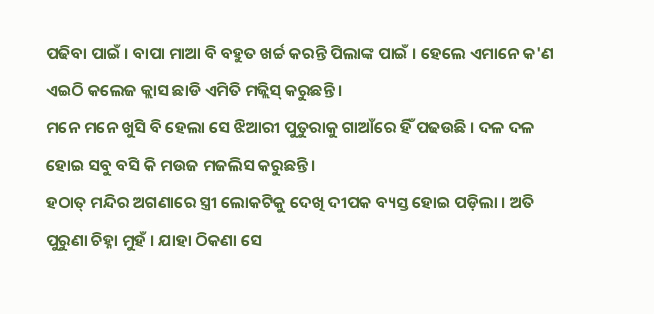ପଢିବା ପାଇଁ । ବାପା ମାଆ ବି ବହୁତ ଖର୍ଚ୍ଚ କରନ୍ତି ପିଲାଙ୍କ ପାଇଁ । ହେଲେ ଏମାନେ କ'ଣ ଏଇଠି କଲେଜ କ୍ଲାସ ଛାଡି ଏମିତି ମଜ୍ଲିସ୍ କରୁଛନ୍ତି ।
ମନେ ମନେ ଖୁସି ବି ହେଲା ସେ ଝିଆରୀ ପୁତୁରାକୁ ଗାଆଁରେ ହିଁ ପଢଉଛି । ଦଳ ଦଳ ହୋଇ ସବୁ ବସି କି ମଉଜ ମଜଲିସ କରୁଛନ୍ତି ।
ହଠାତ୍ ମନ୍ଦିର ଅଗଣାରେ ସ୍ତ୍ରୀ ଲୋକଟିକୁ ଦେଖି ଦୀପକ ବ୍ୟସ୍ତ ହୋଇ ପଡ଼ିଲା । ଅତି ପୁରୁଣା ଚିହ୍ନା ମୁହଁ । ଯାହା ଠିକଣା ସେ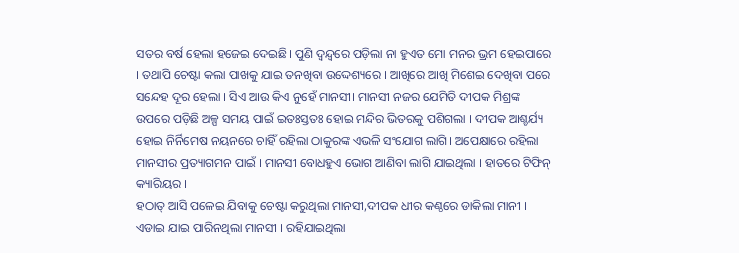ସତର ବର୍ଷ ହେଲା ହଜେଇ ଦେଇଛି। ପୁଣି ଦ୍ୱନ୍ଦ୍ୱରେ ପଡ଼ିଲା ନା ହୁଏତ ମୋ ମନର ଭ୍ରମ ହେଇପାରେ । ତଥାପି ଚେଷ୍ଟା କଲା ପାଖକୁ ଯାଇ ତନଖିବା ଉଦ୍ଦେଶ୍ୟରେ । ଆଖିରେ ଆଖି ମିଶେଇ ଦେଖିବା ପରେ ସନ୍ଦେହ ଦୂର ହେଲା । ସିଏ ଆଉ କିଏ ନୁହେଁ ମାନସୀ। ମାନସୀ ନଜର ଯେମିତି ଦୀପକ ମିଶ୍ରଙ୍କ ଉପରେ ପଡ଼ିଛି ଅଳ୍ପ ସମୟ ପାଇଁ ଇତଃସ୍ତତଃ ହୋଇ ମନ୍ଦିର ଭିତରକୁ ପଶିଗଲା । ଦୀପକ ଆଶ୍ଚର୍ଯ୍ୟ ହୋଇ ନିର୍ନିମେଷ ନୟନରେ ଚାହିଁ ରହିଲା ଠାକୁରଙ୍କ ଏଭଳି ସଂଯୋଗ ଲାଗି। ଅପେକ୍ଷାରେ ରହିଲା ମାନସୀର ପ୍ରତ୍ୟାଗମନ ପାଇଁ । ମାନସୀ ବୋଧହୁଏ ଭୋଗ ଆଣିବା ଲାଗି ଯାଇଥିଲା । ହାତରେ ଟିଫିନ୍ କ୍ୟାରିୟର ।
ହଠାତ୍ ଆସି ପଳେଇ ଯିବାକୁ ଚେଷ୍ଟା କରୁଥିଲା ମାନସୀ,ଦୀପକ ଧୀର କଣ୍ଠରେ ଡାକିଲା ମାନୀ । ଏଡାଇ ଯାଇ ପାରିନଥିଲା ମାନସୀ । ରହିଯାଇଥିଲା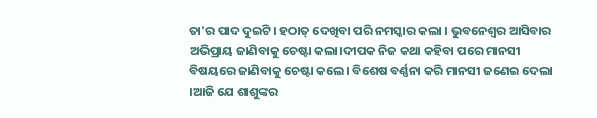ତା'ର ପାଦ ଦୁଇଟି। ହଠାତ୍ ଦେଖିବା ପରି ନମସ୍କାର କଲା । ଭୁବନେଶ୍ଵର ଆସିବାର ଅଭିପ୍ରାୟ ଜାଣିବାକୁ ଚେଷ୍ଟା କଲା।ଦୀପକ ନିଜ କଥା କହିବା ପରେ ମାନସୀ ବିଷୟରେ ଜାଣିବାକୁ ଚେଷ୍ଟା କଲେ। ବିଶେଷ ବର୍ଣ୍ଣନା କରି ମାନସୀ ଜଣେଇ ଦେଲା ।ଆଜି ଯେ ଶାଶୁଙ୍କର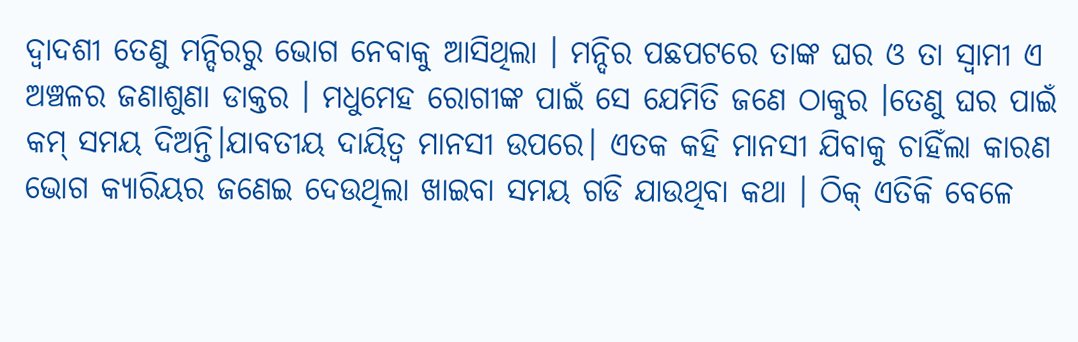ଦ୍ଵାଦଶୀ ତେଣୁ ମନ୍ଦିରରୁ ଭୋଗ ନେବାକୁ ଆସିଥିଲା । ମନ୍ଦିର ପଛପଟରେ ତାଙ୍କ ଘର ଓ ତା ସ୍ୱାମୀ ଏ ଅଞ୍ଚଳର ଜଣାଶୁଣା ଡାକ୍ତର । ମଧୁମେହ ରୋଗୀଙ୍କ ପାଇଁ ସେ ଯେମିତି ଜଣେ ଠାକୁର ।ତେଣୁ ଘର ପାଇଁ କମ୍ ସମୟ ଦିଅନ୍ତି।ଯାବତୀୟ ଦାୟିତ୍ୱ ମାନସୀ ଉପରେ। ଏତକ କହି ମାନସୀ ଯିବାକୁ ଚାହିଁଲା କାରଣ ଭୋଗ କ୍ୟାରିୟର ଜଣେଇ ଦେଉଥିଲା ଖାଇବା ସମୟ ଗଡି ଯାଉଥିବା କଥା । ଠିକ୍ ଏତିକି ବେଳେ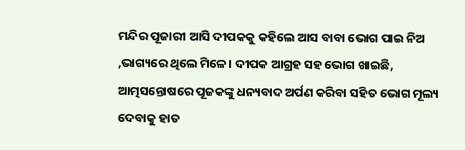ମନ୍ଦିର ପୂଜାରୀ ଆସି ଦୀପକକୁ କହିଲେ ଆସ ବାବା ଭୋଗ ପାଇ ନିଅ ,ଭାଗ୍ୟରେ ଥିଲେ ମିଳେ। ଦୀପକ ଆଗ୍ରହ ସହ ଭୋଗ ଖାଇଛି, ଆତ୍ମସନ୍ତୋଷରେ ପୂଜକଙ୍କୁ ଧନ୍ୟବାଦ ଅର୍ପଣ କରିବା ସହିତ ଭୋଗ ମୂଲ୍ୟ
ଦେବାକୁ ହାତ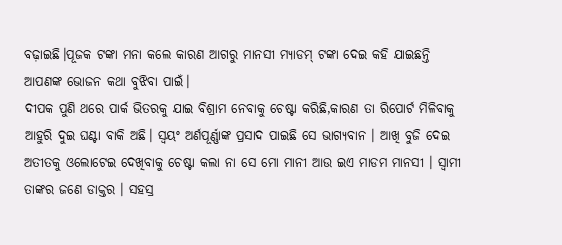ବଢ଼ାଇଛି।ପୂଜକ ଟଙ୍କା ମନା କଲେ କାରଣ ଆଗରୁ ମାନସୀ ମ୍ୟାଡମ୍ ଟଙ୍କା ଦେଇ କହି ଯାଇଛନ୍ତି ଆପଣଙ୍କ ଭୋଜନ କଥା ବୁଝିବା ପାଇଁ।
ଦୀପକ ପୁଣି ଥରେ ପାର୍କ ଭିତରକୁ ଯାଇ ବିଶ୍ରାମ ନେବାକୁ ଚେଷ୍ଟା କରିଛି,କାରଣ ତା ରିପୋର୍ଟ ମିଳିବାକୁ ଆହୁରି ଦୁଇ ଘଣ୍ଟା ବାକି ଅଛି। ସ୍ଵୟଂ ଅର୍ଣପୂର୍ଣ୍ଣାଙ୍କ ପ୍ରସାଦ ପାଇଛି ସେ ଭାଗ୍ୟବାନ । ଆଖି ବୁଜି ଦେଇ ଅତୀତକୁ ଓଲୋଟେଇ ଦେଖିବାକୁ ଚେଷ୍ଟା କଲା ନା ସେ ମୋ ମାନୀ ଆଉ ଇଏ ମାଡମ ମାନସୀ । ସ୍ୱାମୀ ତାଙ୍କର ଜଣେ ଡାକ୍ତର । ସହସ୍ର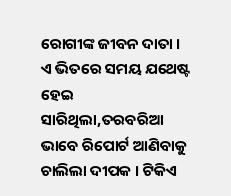ରୋଗୀଙ୍କ ଜୀବନ ଦାତା ।
ଏ ଭିତରେ ସମୟ ଯଥେଷ୍ଟ ହେଇ ସାରିଥିଲା,ତରବରିଆ ଭାବେ ରିପୋର୍ଟ ଆଣିବାକୁ ଚାଲିଲା ଦୀପକ । ଟିକିଏ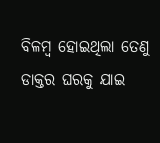ବିଳମ୍ବ ହୋଇଥିଲା ତେଣୁ ଡାକ୍ତର ଘରକୁ ଯାଇ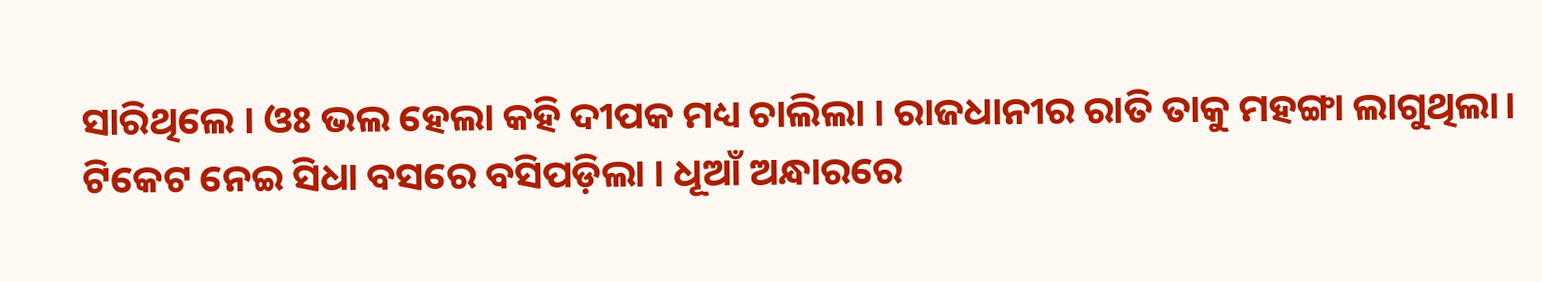ସାରିଥିଲେ । ଓଃ ଭଲ ହେଲା କହି ଦୀପକ ମଧ୍ୟ ଚାଲିଲା । ରାଜଧାନୀର ରାତି ତାକୁ ମହଙ୍ଗା ଲାଗୁଥିଲା। ଟିକେଟ ନେଇ ସିଧା ବସରେ ବସିପଡ଼ିଲା । ଧୂଆଁ ଅନ୍ଧାରରେ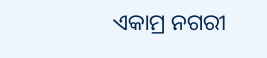ଏକାମ୍ର ନଗରୀ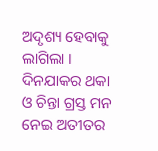ଅଦୃଶ୍ୟ ହେବାକୁ ଲାଗିଲା । ଦିନଯାକର ଥକା ଓ ଚିନ୍ତା ଗ୍ରସ୍ତ ମନ ନେଇ ଅତୀତର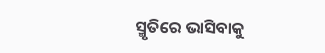ସ୍ମୃତିରେ ଭାସିବାକୁ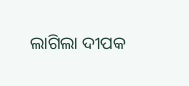ଲାଗିଲା ଦୀପକ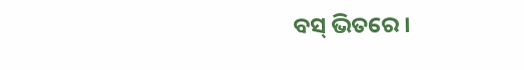ବସ୍ ଭିତରେ ।